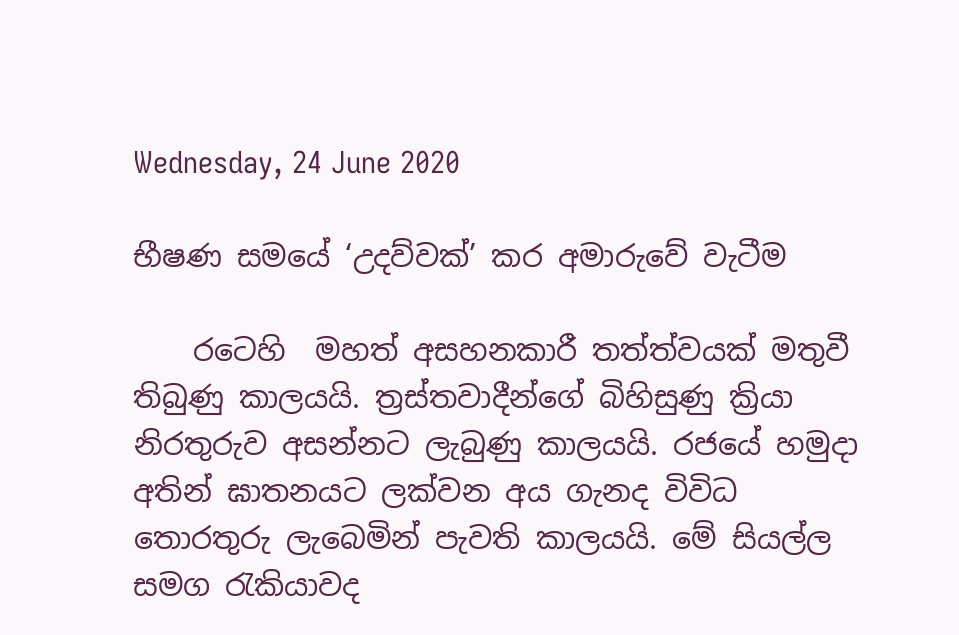Wednesday, 24 June 2020

භීෂණ සමයේ ‘උදව්වක්’ කර අමාරුවේ වැටීම

    රටෙහි  මහත් අසහනකාරී තත්ත්වයක් මතුවී තිබුණු කාලයයි. ත්‍රස්තවාදීන්ගේ බිහිසුණු ක්‍රියා නිරතුරුව අසන්නට ලැබුණු කාලයයි. රජයේ හමුදා අතින් ඝාතනයට ලක්වන අය ගැනද විවිධ තොරතුරු ලැබෙමින් පැවති කාලයයි. මේ සියල්ල සමග රැකියාවද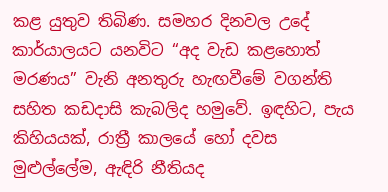කළ යුතුව තිබිණ. සමහර දිනවල උදේ කාර්යාලයට යනවිට “අද වැඩ කළහොත් මරණය” වැනි අනතුරු හැඟවීමේ වගන්ති සහිත කඩදාසි කැබලිද හමුවේ. ඉඳහිට, පැය කිහියයක්, රාත්‍රී කාලයේ හෝ දවස මුළුල්ලේම, ඇඳිරි නීතියද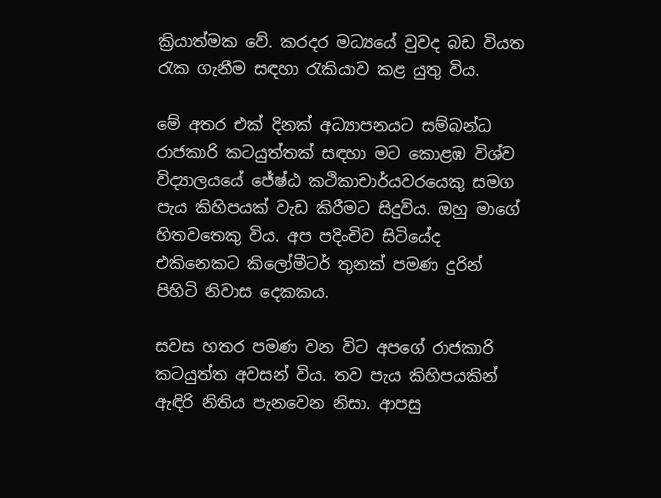ක්‍රියාත්මක වේ. කරදර මධ්‍යයේ වුවද බඩ වියත රැක ගැනීම සඳහා රැකියාව කළ යුතු විය.

මේ අතර එක් දිනක් අධ්‍යාපනයට සම්බන්ධ රාජකාරි කටයුත්තක් සඳහා මට කොළඹ විශ්ව විද්‍යාලයයේ ජේෂ්ඨ කථිකාචාර්යවරයෙකු සමග පැය කිහිපයක් වැඩ කිරීමට සිදුවිය. ඔහු මාගේ හිතවතෙකු විය. අප පදිංචිව සිටියේද එකිනෙකට කිලෝමීටර් තුනක් පමණ දුරින් පිහිටි නිවාස දෙකකය.

සවස හතර පමණ වන විට අපගේ රාජකාරි කටයුත්ත අවසන් විය. තව පැය කිහිපයකින් ඇඳිරි නිතිය පැනවෙන නිසා. ආපසු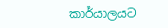කාර්යාලයට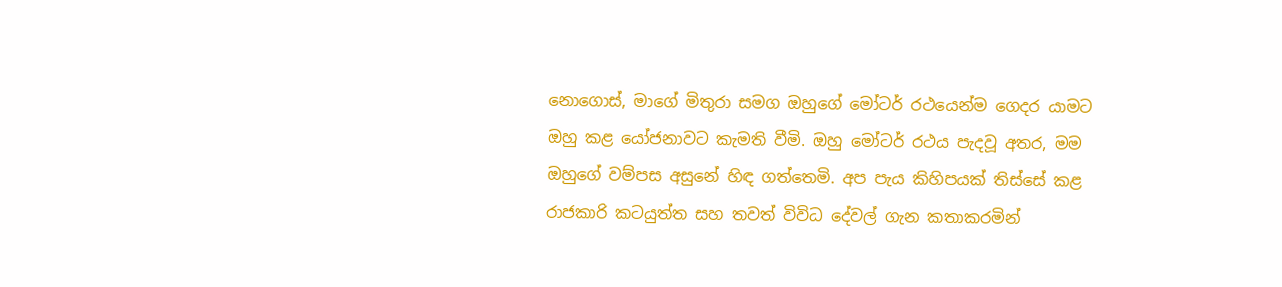නොගොස්, මාගේ මිතුරා සමග ඔහුගේ මෝටර් රථයෙන්ම ගෙදර යාමට ඔහු කළ යෝජනාවට කැමති වීමි. ඔහු මෝටර් රථය පැදවූ අතර, මම ඔහුගේ වම්පස අසුනේ හිඳ ගත්තෙමි. අප පැය කිහිපයක් තිස්සේ කළ රාජකාරි කටයුත්ත සහ තවත් විවිධ දේවල් ගැන කතාකරමින්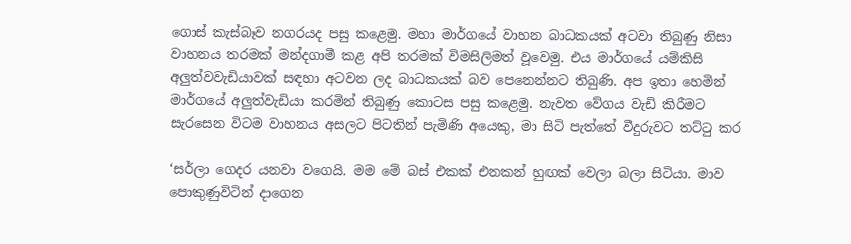ගොස් කැස්බෑව නගරයද පසු කළෙමු. මහා මාර්ගයේ වාහන බාධකයක් අටවා තිබුණු නිසා වාහනය තරමක් මන්දගාමී කළ අපි තරමක් විමසිලිමත් වූවෙමු. එය මාර්ගයේ යම්කිසි අලුත්වවැඩියාවක් සඳහා අටවන ලද බාධකයක් බව පෙනෙන්නට තිබුණි. අප ඉතා හෙමින් මාර්ගයේ අලුත්වැඩියා කරමින් තිබුණු කොටස පසු කළෙමු. නැවත වේගය වැඩි කිරීමට සැරසෙන විටම වාහනය අසලට පිටතින් පැමිණි අයෙකු, මා සිටි පැත්තේ වීදුරුවට තට්ටු කර

‘සර්ලා ගෙදර යනවා වගෙයි. මම මේ බස් එකක් එනකන් හුඟක් වෙලා බලා සිටියා. මාව පොකුණුවිටින් දාගෙන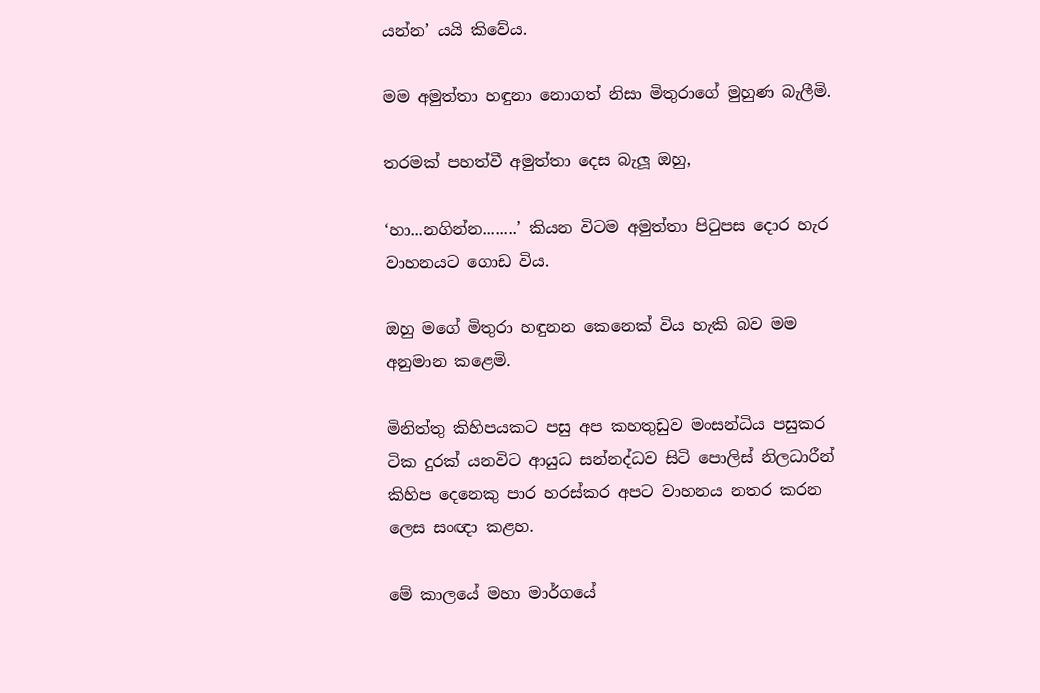යන්න’ යයි කිවේය.

මම අමුත්තා හඳුනා නොගත් නිසා මිතුරාගේ මුහුණ බැලීමි.

තරමක් පහත්වී අමුත්තා දෙස බැලූ ඔහු,

‘හා...නගින්න........’ කියන විටම අමුත්තා පිටුපස දොර හැර වාහනයට ගොඩ විය.

ඔහු මගේ මිතුරා හඳුනන කෙනෙක් විය හැකි බව මම අනුමාන කළෙමි.

මිනිත්තු කිහිපයකට පසු අප කහතුඩුව මංසන්ධිය පසුකර ටික දුරක් යනවිට ආයුධ සන්නද්ධව සිටි පොලිස් නිලධාරීන් කිහිප දෙනෙකු පාර හරස්කර අපට වාහනය නතර කරන ලෙස සංඥා කළහ.

මේ කාලයේ මහා මාර්ගයේ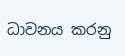ධාවනය කරනු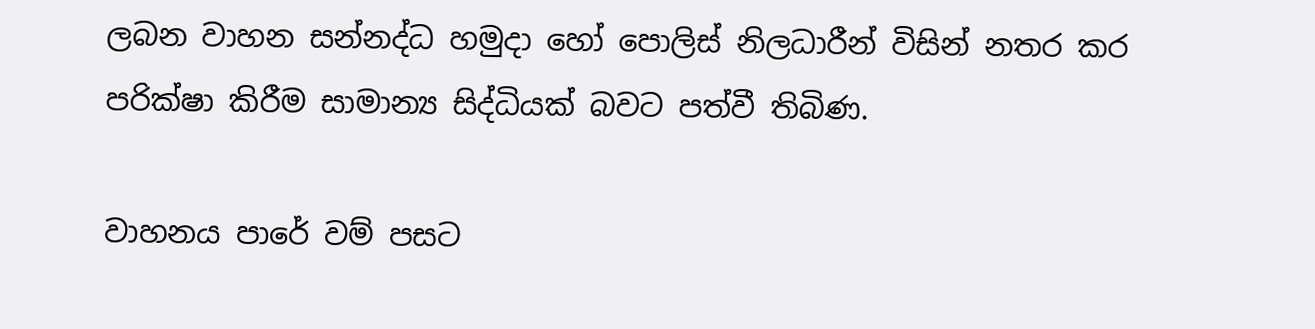ලබන වාහන සන්නද්ධ හමුදා හෝ පොලිස් නිලධාරීන් විසින් නතර කර පරික්ෂා කිරීම සාමාන්‍ය සිද්ධියක් බවට පත්වී තිබිණ.

වාහනය පාරේ වම් පසට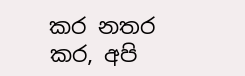කර නතර කර, අපි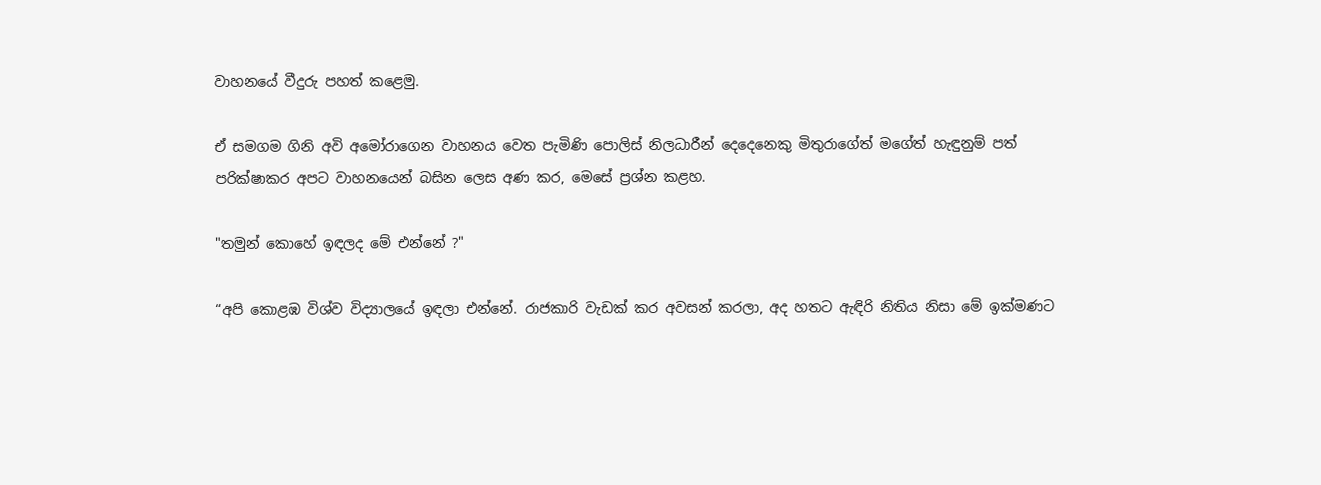වාහනයේ වීදුරු පහත් කළෙමු.

ඒ සමගම ගිනි අවි අමෝරාගෙන වාහනය වෙත පැමිණි පොලිස් නිලධාරීන් දෙදෙනෙකු මිතුරාගේත් මගේත් හැඳුනුම් පත් පරික්ෂාකර අපට වාහනයෙන් බසින ලෙස අණ කර, මෙසේ ප්‍රශ්න කළහ.

"තමුන් කොහේ ඉඳලද මේ එන්නේ ?"

“අපි කොළඹ විශ්ව විද්‍යාලයේ ඉඳලා එන්නේ. රාජකාරි වැඩක් කර අවසන් කරලා, අද හතට ඇඳිරි නිතිය නිසා මේ ඉක්මණට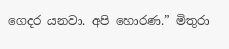ගෙදර යනවා. අපි හොරණ.” මිතුරා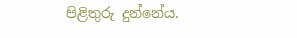පිළිතුරු දුන්නේය.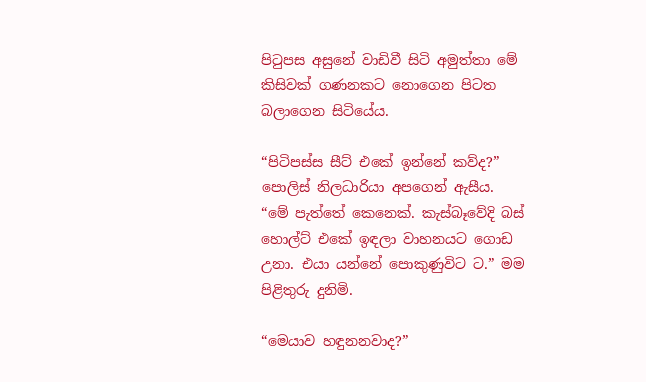පිටුපස අසුනේ වාඩිවී සිටි අමුත්තා මේ කිසිවක් ගණනකට නොගෙන පිටත බලාගෙන සිටියේය.

“පිටිපස්ස සීට් එකේ ඉන්නේ කව්ද?” පොලිස් නිලධාරියා අපගෙන් ඇසීය.
“මේ පැත්තේ කෙනෙක්. කැස්බෑවේදි බස් හොල්ට් එකේ ඉඳලා වාහනයට ගොඩ උනා. එයා යන්නේ පොකුණුවිට ට.” මම පිළිතුරු දුනිමි.

“මෙයාව හඳුනනවාද?”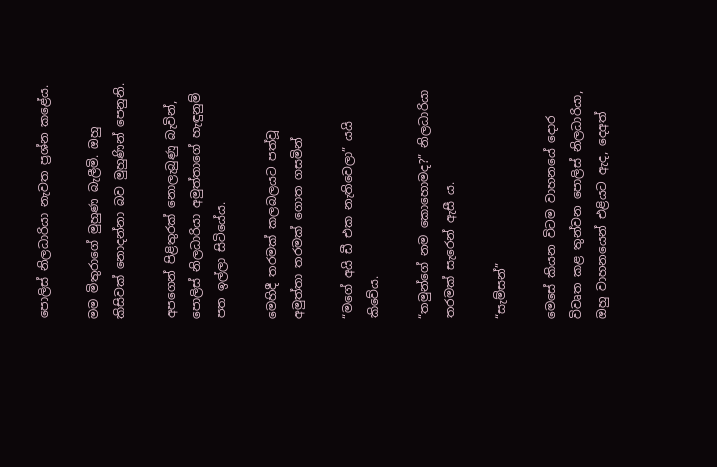පොලිස් නිලධාරියා නැවත ප්‍රශ්න කළේය.

මම මිතුරාගේ මුහුණ බැලීමි. ඔහු කිසිවක් නොදන්නා බව මුහුණින් පෙනුනි.

අපගෙන් පිළිතුරක් නොලැබුණු බැවින්, පොලිස් නිලධාරියා අමුත්තාගේ හැඳුනුම් පත ඉල්ලා සිටියේය.

මෙහිදී තරමක් කලබලයට පත්වූ අමුත්තා තරමක් ගොත ගසමින්

“මගේ අයි ඩී එක නැතිවෙලා” යයි කිවේය.

“තමුන්ගේ නම කොහොමද?” නිලධාරියා තරමක් සැරෙන් ඇසී ය.

“සැම්සන්”

මෙසේ කියන විටම වාහනයේ දොර විවෘත කළ තුන්වන පොලිස් නිලධාරියා, ඔහු වාහනයෙන් එළියට ඇද, දෙඅත්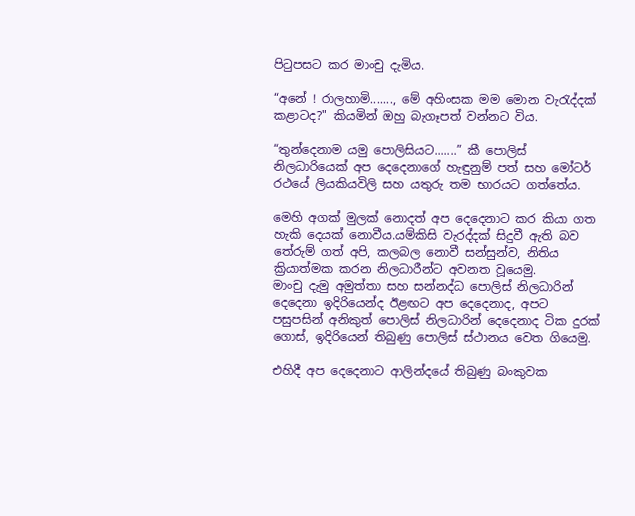පිටුපසට කර මාංචු දැමිය.

“අනේ ! රාලහාමි......., මේ අහිංසක මම මොන වැරැද්දක් කළාටද?" කියමින් ඔහු බැගෑපත් වන්නට විය.

“තුන්දෙනාම යමු පොලිසියට.......” කී පොලිස් නිලධාරියෙක් අප දෙදෙනාගේ හැඳුනුම් පත් සහ මෝටර් රථයේ ලියකියවිලි සහ යතුරු තම භාරයට ගත්තේය.

මෙහි අගක් මුලක් නොදත් අප දෙදෙනාට කර කියා ගත හැකි දෙයක් නොවීය.යම්කිසි වැරද්දක් සිදුවී ඇති බව තේරුම් ගත් අපි, කලබල නොවී සන්සුන්ව, නිතිය ක්‍රියාත්මක කරන නිලධාරීන්ට අවනත වූයෙමු.
මාංචු දැමු අමුත්තා සහ සන්නද්ධ පොලිස් නිලධාරින් දෙදෙනා ඉදිරියෙන්ද ඊළඟට අප දෙදෙනාද, අපට පසුපසින් අනිකුත් පොලිස් නිලධාරින් දෙදෙනාද ටික දුරක් ගොස්, ඉදිරියෙන් තිබුණු පොලිස් ස්ථානය වෙත ගියෙමු.

එහිදී අප දෙදෙනාට ආලින්දයේ තිබුණු බංකුවක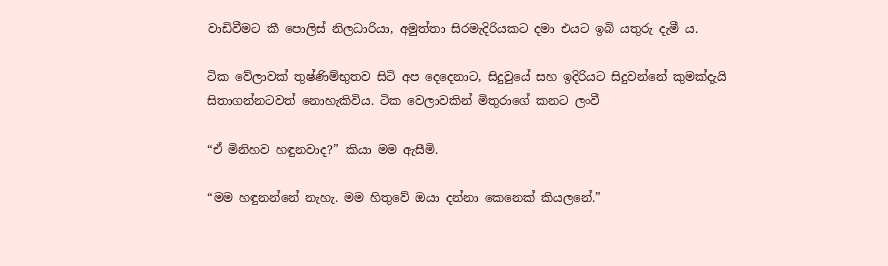වාඩිවීමට කී පොලිස් නිලධාරියා, අමුත්තා සිරමැදිරියකට දමා එයට ඉබි යතුරු දැමී ය.

ටික වේලාවක් තුෂ්ණිම්භුතව සිටි අප දෙදෙනාට, සිදුවුයේ සහ ඉදිරියට සිදුවන්නේ කුමක්දැයි සිතාගන්නටවත් නොහැකිවිය. ටික වෙලාවකින් මිතුරාගේ කනට ලංවී

“ඒ මිනිහව හඳුනවාද?” කියා මම ඇසීමි.

“මම හඳුනන්නේ නැහැ. මම හිතුවේ ඔයා දන්නා කෙනෙක් කියලනේ.”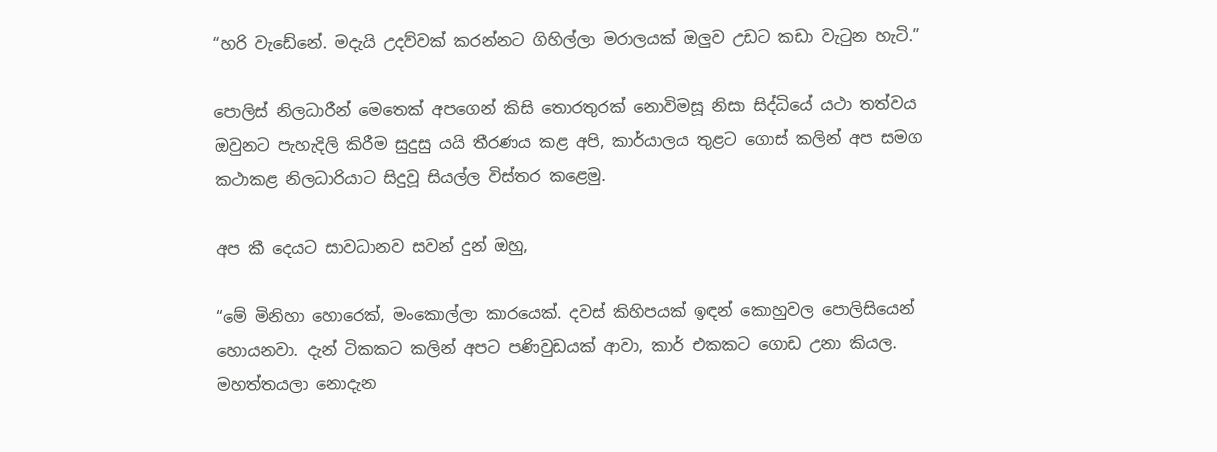“හරි වැඩේනේ. මදැයි උදව්වක් කරන්නට ගිහිල්ලා මරාලයක් ඔලුව උඩට කඩා වැටුන හැටි.”

පොලිස් නිලධාරීන් මෙතෙක් අපගෙන් කිසි තොරතුරක් නොවිමසූ නිසා සිද්ධියේ යථා තත්වය ඔවුනට පැහැදිලි කිරීම සුදුසු යයි තීරණය කළ අපි, කාර්යාලය තුළට ගොස් කලින් අප සමග කථාකළ නිලධාරියාට සිදුවූ සියල්ල විස්තර කළෙමු.

අප කී දෙයට සාවධානව සවන් දුන් ඔහු,

“මේ මිනිහා හොරෙක්, මංකොල්ලා කාරයෙක්. දවස් කිහිපයක් ඉඳන් කොහුවල පොලිසියෙන් හොයනවා. දැන් ටිකකට කලින් අපට පණිවුඩයක් ආවා, කාර් එකකට ගොඩ උනා කියල. මහත්තයලා නොදැන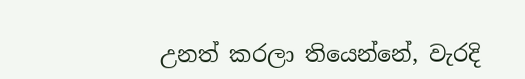උනත් කරලා තියෙන්නේ, වැරදි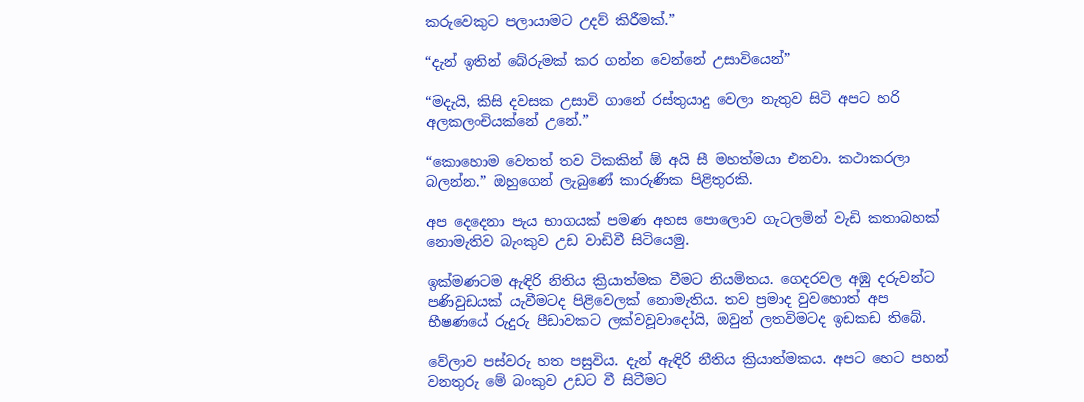කරුවෙකුට පලායාමට උදව් කිරීමක්.”

“දැන් ඉතින් බේරුමක් කර ගන්න වෙන්නේ උසාවියෙන්”

“මදැයි, කිසි දවසක උසාවි ගානේ රස්තුයාදු වෙලා නැතුව සිටි අපට හරි අලකලංචියක්නේ උනේ.”

“කොහොම වෙතත් තව ටිකකින් ඕ අයි සී මහත්මයා එනවා. කථාකරලා බලන්න.” ඔහුගෙන් ලැබුණේ කාරුණික පිළිතුරකි.

අප දෙදෙනා පැය භාගයක් පමණ අහස පොලොව ගැටලමින් වැඩි කතාබහක් නොමැතිව බැංකුව උඩ වාඩිවී සිටියෙමු.

ඉක්මණටම ඇඳිරි නිතිය ක්‍රියාත්මක වීමට නියමිතය. ගෙදරවල අඹු දරුවන්ට පණිවුඩයක් යැවීමටද පිළිවෙලක් නොමැතිය. තව ප්‍රමාද වුවහොත් අප භීෂණයේ රුදුරු පීඩාවකට ලක්වවූවාදෝයි, ඔවුන් ලතවිමටද ඉඩකඩ තිබේ.

වේලාව පස්වරු හත පසුවිය. දැන් ඇඳිරි නීතිය ක්‍රියාත්මකය. අපට හෙට පහන් වනතුරු මේ බංකුව උඩට වී සිටීමට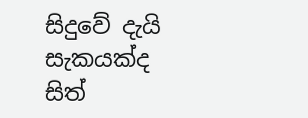සිදුවේ දැයි සැකයක්ද සිත්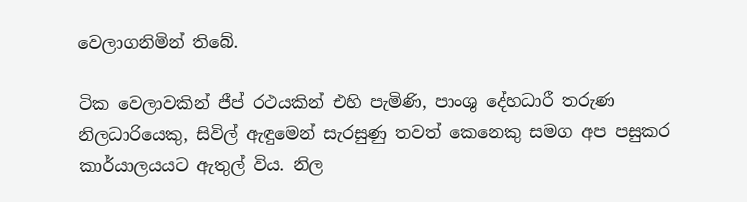වෙලාගනිමින් තිබේ.

ටික වෙලාවකින් ජීප් රථයකින් එහි පැමිණි, පාංශු දේහධාරී තරුණ නිලධාරියෙකු, සිවිල් ඇඳුමෙන් සැරසුණු තවත් කෙනෙකු සමග අප පසුකර කාර්යාලයයට ඇතුල් විය. නිල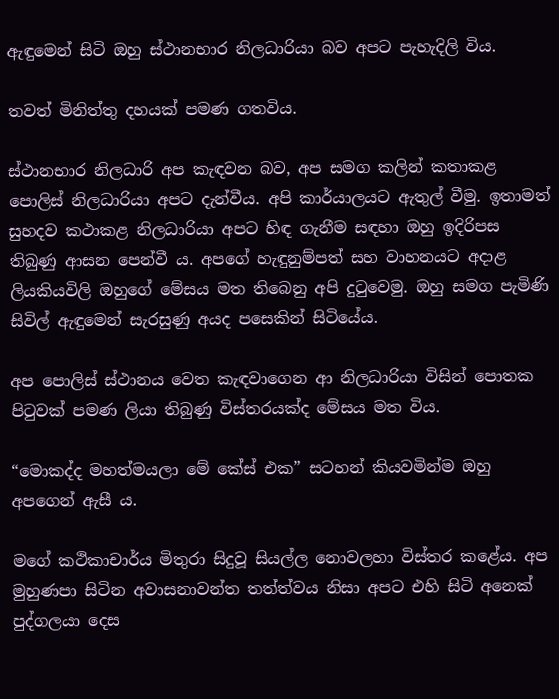ඇඳුමෙන් සිටි ඔහු ස්ථානභාර නිලධාරියා බව අපට පැහැදිලි විය.

තවත් මිනිත්තු දහයක් පමණ ගතවිය.

ස්ථානභාර නිලධාරි අප කැඳවන බව, අප සමග කලින් කතාකළ පොලිස් නිලධාරියා අපට දැන්වීය. අපි කාර්යාලයට ඇතුල් වීමු. ඉතාමත් සුහදව කථාකළ නිලධාරියා අපට හිඳ ගැනීම සඳහා ඔහු ඉදිරිපස තිබුණු ආසන පෙන්වී ය. අපගේ හැඳුනුම්පත් සහ වාහනයට අදාළ ලියකියවිලි ඔහුගේ මේසය මත තිබෙනු අපි දුටුවෙමු. ඔහු සමග පැමිණි සිවිල් ඇඳුමෙන් සැරසුණු අයද පසෙකින් සිටියේය.

අප පොලිස් ස්ථානය වෙත කැඳවාගෙන ආ නිලධාරියා විසින් පොතක පිටුවක් පමණ ලියා තිබුණු විස්තරයක්ද මේසය මත විය.

“මොකද්ද මහත්මයලා මේ කේස් එක” සටහන් කියවමින්ම ඔහු අපගෙන් ඇසී ය.

මගේ කථිකාචාර්ය මිතුරා සිදුවූ සියල්ල නොවලහා විස්තර කළේය. අප මුහුණපා සිටින අවාසනාවන්ත තත්ත්වය නිසා අපට එහි සිටි අනෙක් පුද්ගලයා දෙස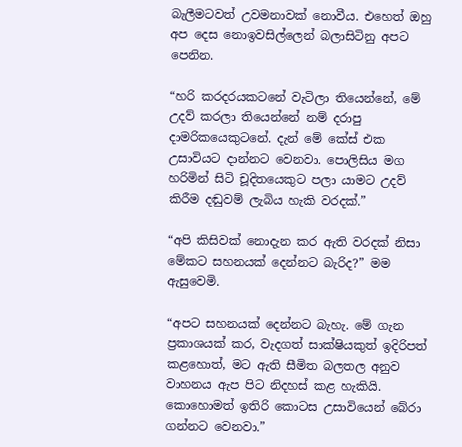බැලීමටවත් උවමනාවක් නොවීය. එහෙත් ඔහු අප දෙස නොඉවසිල්ලෙන් බලාසිටිනු අපට පෙනින.

“හරි කරදරයකටනේ වැටිලා තියෙන්නේ, මේ උදව් කරලා තියෙන්නේ නම් දරාපු දාමරිකයෙකුටනේ. දැන් මේ කේස් එක උසාවියට දාන්නට වෙනවා. පොලිසිය මග හරිමින් සිටි චූදිතයෙකුට පලා යාමට උදව් කිරීම දඬුවම් ලැබිය හැකි වරදක්.”

“අපි කිසිවක් නොදැන කර ඇති වරදක් නිසා මේකට සහනයක් දෙන්නට බැරිද?” මම ඇසුවෙමි.

“අපට සහනයක් දෙන්නට බැහැ. මේ ගැන ප්‍රකාශයක් කර, වැදගත් සාක්ෂියකුත් ඉදිරිපත් කළහොත්, මට ඇති සීමිත බලතල අනුව වාහනය ඇප පිට නිදහස් කළ හැකියි. කොහොමත් ඉතිරි කොටස උසාවියෙන් බේරා ගන්නට වෙනවා.”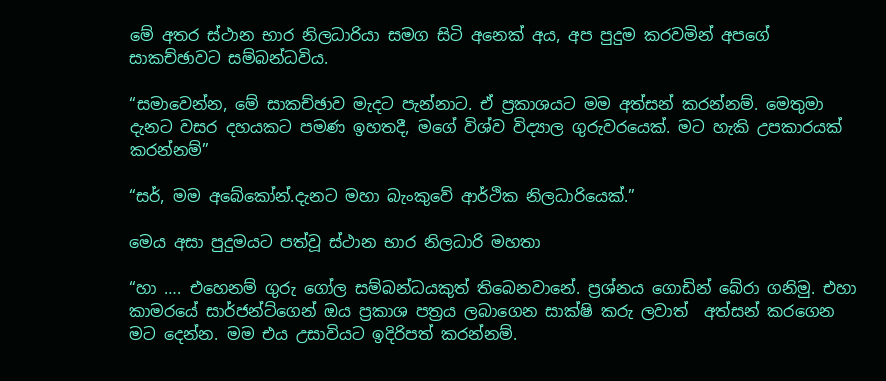මේ අතර ස්ථාන භාර නිලධාරියා සමග සිටි අනෙක් අය, අප පුදුම කරවමින් අපගේ සාකච්ඡාවට සම්බන්ධවිය.

“සමාවෙන්න, මේ සාකච්ඡාව මැදට පැන්නාට. ඒ ප්‍රකාශයට මම අත්සන් කරන්නම්. මෙතුමා දැනට වසර දහයකට පමණ ඉහතදී, මගේ විශ්ව විද්‍යාල ගුරුවරයෙක්. මට හැකි උපකාරයක් කරන්නම්”

“සර්, මම අබේකෝන්.දැනට මහා බැංකුවේ ආර්ථික නිලධාරියෙක්.”

මෙය අසා පුදුමයට පත්වූ ස්ථාන භාර නිලධාරි මහතා

“හා …. එහෙනම් ගුරු ගෝල සම්බන්ධයකුත් තිබෙනවානේ. ප්‍රශ්නය ගොඩින් බේරා ගනිමු. එහා කාමරයේ සාර්ජන්ට්ගෙන් ඔය ප්‍රකාශ පත්‍රය ලබාගෙන සාක්ෂි කරු ලවාත්  අත්සන් කරගෙන මට දෙන්න. මම එය උසාවියට ඉදිරිපත් කරන්නම්.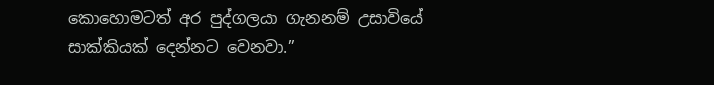කොහොමටත් අර පුද්ගලයා ගැනනම් උසාවියේ සාක්කියක් දෙන්නට වෙනවා.”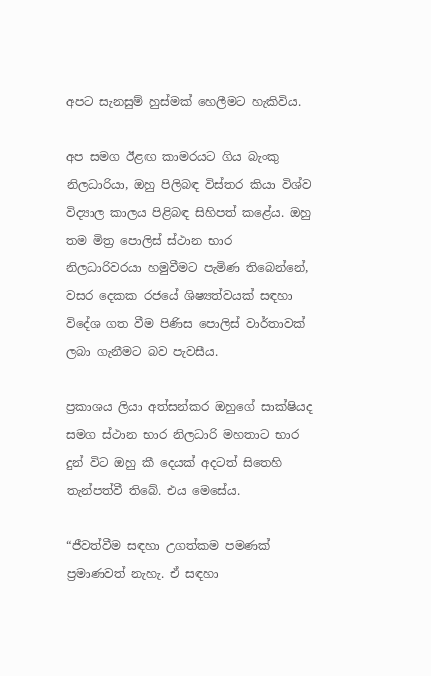අපට සැනසුම් හුස්මක් හෙලීමට හැකිවිය.

අප සමග ඊළඟ කාමරයට ගිය බැංකු නිලධාරියා, ඔහු පිලිබඳ විස්තර කියා විශ්ව විද්‍යාල කාලය පිළිබඳ සිහිපත් කළේය. ඔහු තම මිත්‍ර පොලිස් ස්ථාන භාර නිලධාරිවරයා හමුවීමට පැමිණ තිබෙන්නේ, වසර දෙකක රජයේ ශිෂ්‍යත්වයක් සඳහා විදේශ ගත වීම පිණිස පොලිස් වාර්තාවක් ලබා ගැනීමට බව පැවසීය.

ප්‍රකාශය ලියා අත්සන්කර ඔහුගේ සාක්ෂියද සමග ස්ථාන භාර නිලධාරි මහතාට භාර දුන් විට ඔහු කී දෙයක් අදටත් සිතෙහි තැන්පත්වී තිබේ. එය මෙසේය.

“ජීවත්වීම සඳහා උගත්කම පමණක් ප්‍රමාණවත් නැහැ. ඒ සඳහා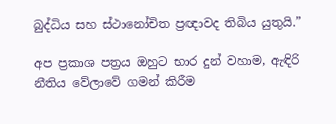බුද්ධිය සහ ස්ථානෝචිත ප්‍රඥාවද තිබිය යුතුයි.”

අප ප්‍රකාශ පත්‍රය ඔහුට භාර දුන් වහාම, ඇඳිරි නීතිය වේලාවේ ගමන් කිරීම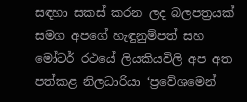සඳහා සකස් කරන ලද බලපත්‍රයක් සමග අපගේ හැඳුනුම්පත් සහ මෝටර් රථයේ ලියකියවිලි අප අත පත්කළ නිලධාරියා ‘ප්‍රවේශමෙන්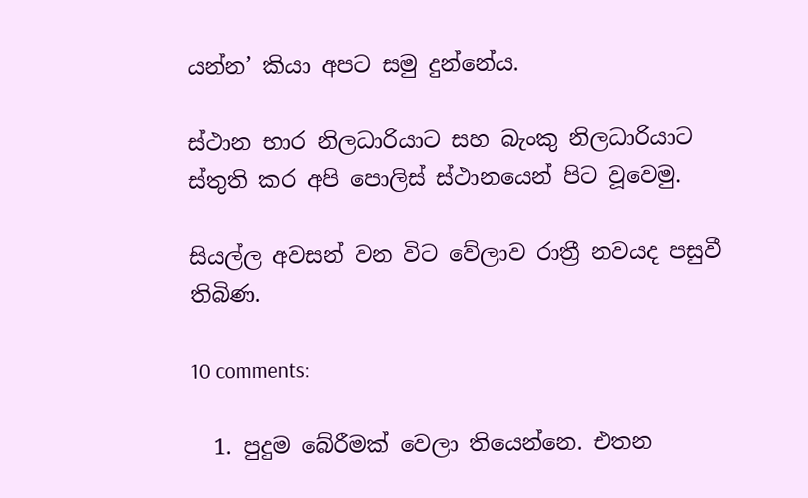යන්න’ කියා අපට සමු දුන්නේය.

ස්ථාන භාර නිලධාරියාට සහ බැංකු නිලධාරියාට ස්තුති කර අපි පොලිස් ස්ථානයෙන් පිට වූවෙමු.

සියල්ල අවසන් වන විට වේලාව රාත්‍රී නවයද පසුවී තිබිණ.

10 comments:

  1. පුදුම බේරීමක් වෙලා තියෙන්නෙ. එතන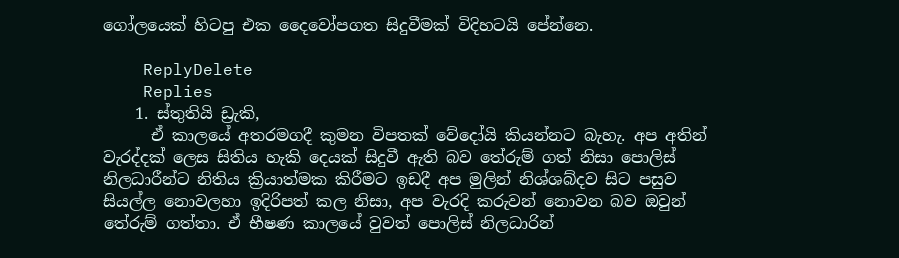ගෝලයෙක් හිටපු එක දෛවෝපගත සිදුවීමක් විදිහටයි පේන්නෙ.

    ReplyDelete
    Replies
    1. ස්තුතියි ඩ්‍රැකි,
      ඒ කාලයේ අතරමගදී කුමන විපතක් වේදෝයි කියන්නට බැහැ. අප අතින් වැරද්දක් ලෙස සිතිය හැකි දෙයක් සිදුවී ඇති බව තේරුම් ගත් නිසා පොලිස් නිලධාරීන්ට නිතිය ක්‍රියාත්මක කිරීමට ඉඩදී අප මුලින් නිශ්ශබ්දව සිට පසුව සියල්ල නොවලහා ඉදිරිපත් කල නිසා, අප වැරදි කරුවන් නොවන බව ඔවුන් තේරුම් ගත්තා. ඒ භීෂණ කාලයේ වුවත් පොලිස් නිලධාරින්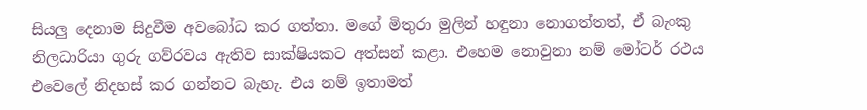සියලු දෙනාම සිදුවීම අවබෝධ කර ගත්තා. මගේ මිතුරා මුලින් හඳුනා නොගත්තත්, ඒ බැංකු නිලධාරියා ගුරු ගව්රවය ඇතිව සාක්ෂියකට අත්සන් කළා. එහෙම නොවුනා නම් මෝටර් රථය එවෙලේ නිදහස් කර ගන්නට බැහැ. එය නම් ඉතාමත්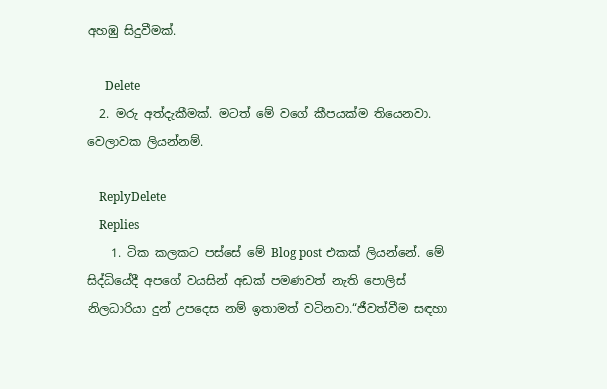අහඹු සිදුවීමක්.

      Delete
  2. මරු අත්දැකීමක්. මටත් මේ වගේ කීපයක්ම තියෙනවා. වෙලාවක ලියන්නම්.

    ReplyDelete
    Replies
    1. ටික කලකට පස්සේ මේ Blog post එකක් ලියන්නේ. මේ සිද්ධියේදී අපගේ වයසින් අඩක් පමණවත් නැති පොලිස් නිලධාරියා දුන් උපදෙස නම් ඉතාමත් වටිනවා.“ජීවත්වීම සඳහා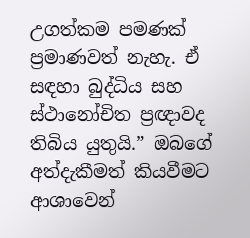උගත්කම පමණක් ප්‍රමාණවත් නැහැ. ඒ සඳහා බුද්ධිය සහ ස්ථානෝචිත ප්‍රඥාවද තිබිය යුතුයි.” ඔබගේ අත්දැකීමත් කියවීමට ආශාවෙන්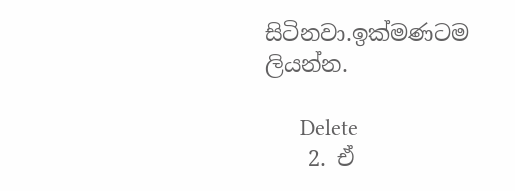සිටිනවා.ඉක්මණටම ලියන්න.

      Delete
    2. ඒ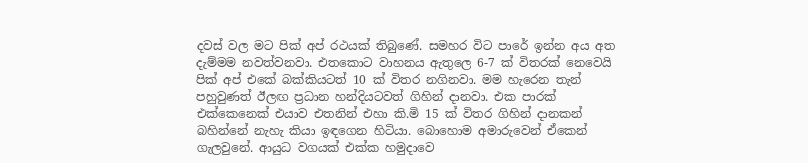දවස් වල මට පික් අප් රථයක් තිබුණේ. සමහර විට පාරේ ඉන්න අය අත දැම්මම නවත්වනවා. එතකොට වාහනය ඇතුලෙ 6-7 ක් විතරක් නෙවෙයි පික් අප් එකේ බක්කියටත් 10 ක් විතර නගිනවා. මම හැරෙන තැන් පහුවුණත් ඊලඟ ප්‍රධාන හන්දියටවත් ගිහින් දානවා. එක පාරක් එක්කෙනෙක් එයාව එතනින් එහා කි.මි 15 ක් විතර ගිහින් දානකන් බහින්නේ නැහැ කියා ඉඳගෙන හිටියා. බොහොම අමාරුවෙන් ඒකෙන් ගැලවුනේ. ආයුධ වගයක් එක්ක හමුදාවෙ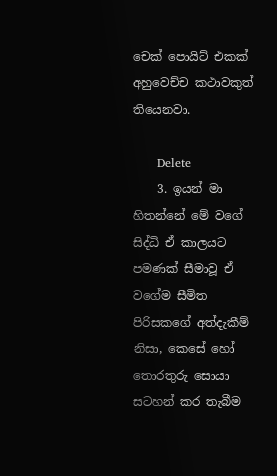චෙක් පොයිට් එකක් අහුවෙච්ච කථාවකුත් තියෙනවා.

      Delete
    3. ඉයන් මා හිතන්නේ මේ වගේ සිද්ධි ඒ කාලයට පමණක් සීමාවූ ඒ වගේම සීමිත පිරිසකගේ අත්දැකීම් නිසා, කෙසේ හෝ තොරතුරු සොයා සටහන් කර තැබීම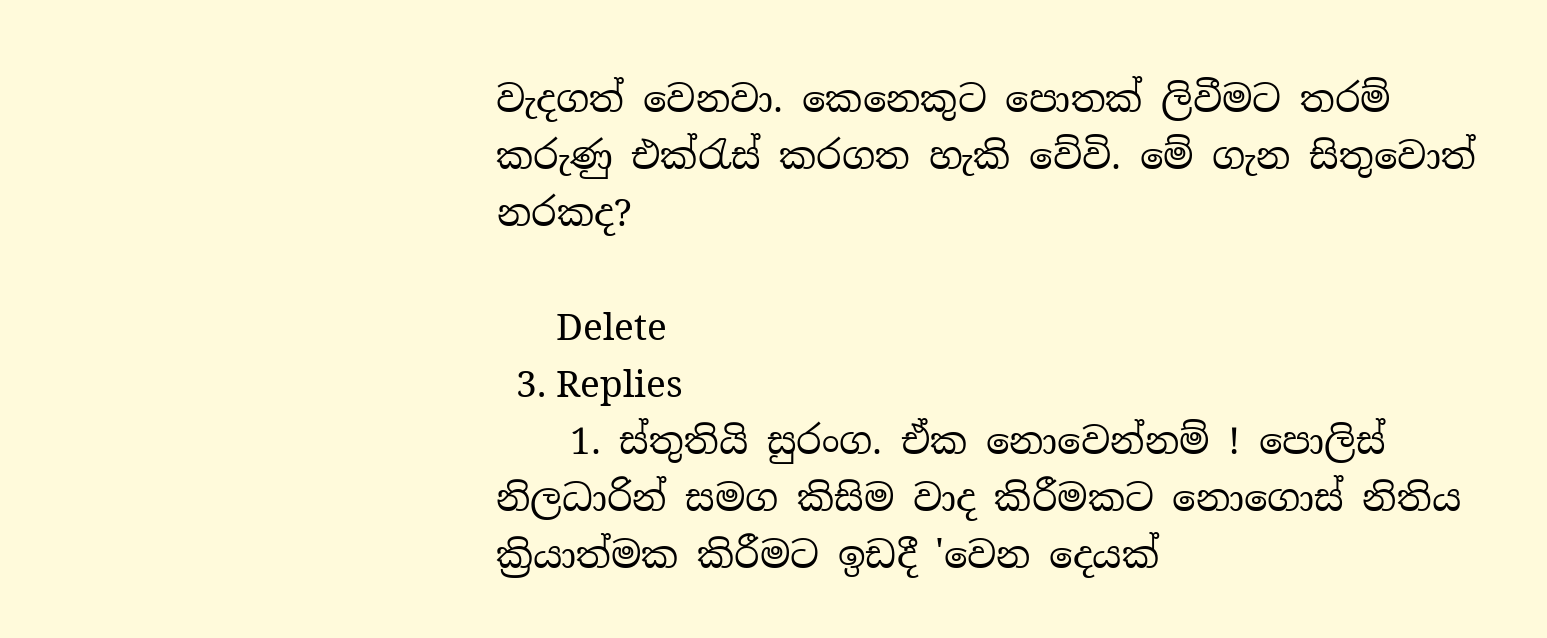වැදගත් වෙනවා. කෙනෙකුට පොතක් ලිවීමට තරම් කරුණු එක්රැස් කරගත හැකි වේවි. මේ ගැන සිතුවොත් නරකද?

      Delete
  3. Replies
    1. ස්තුතියි සුරංග. ඒක නොවෙන්නම් ! පොලිස් නිලධාරින් සමග කිසිම වාද කිරීමකට නොගොස් නිතිය ක්‍රියාත්මක කිරීමට ඉඩදී 'වෙන දෙයක්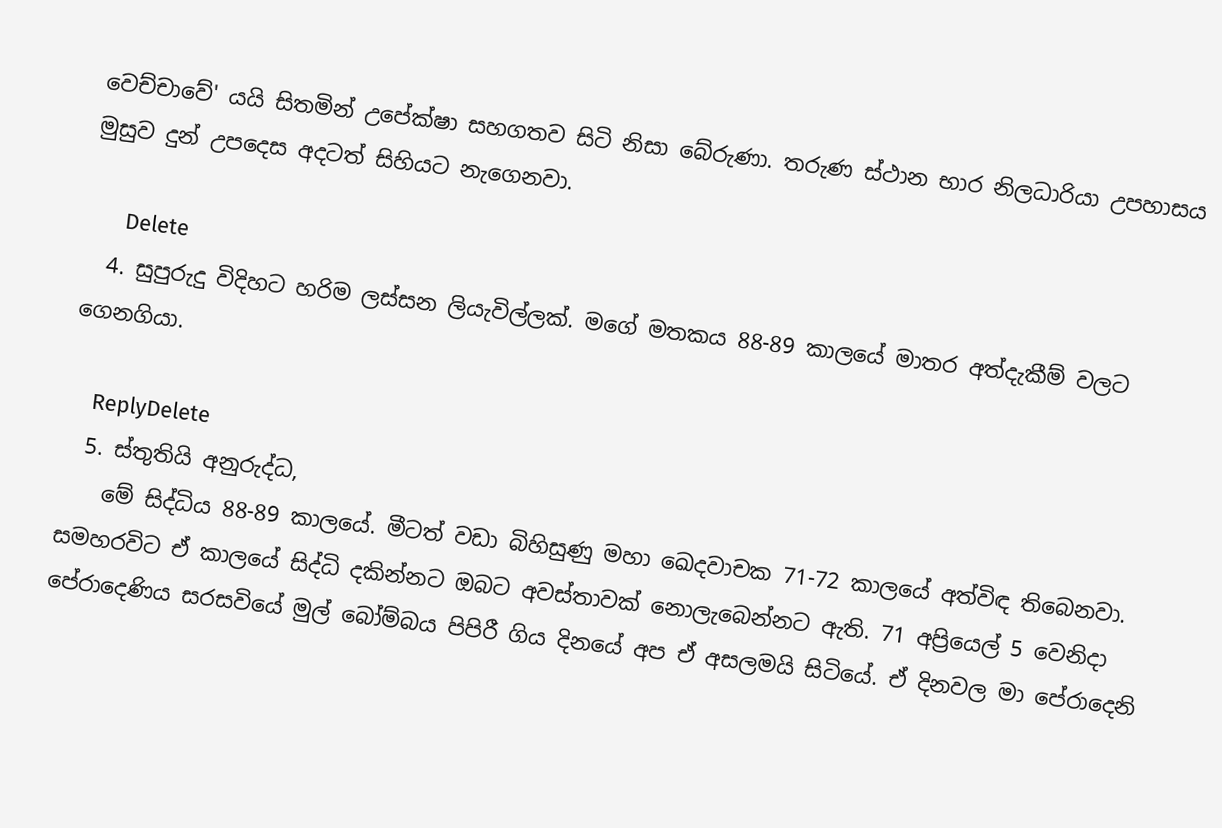වෙච්චාවේ' යයි සිතමින් උපේක්ෂා සහගතව සිටි නිසා බේරුණා. තරුණ ස්ථාන භාර නිලධාරියා උපහාසය මුසුව දුන් උපදෙස අදටත් සිහියට නැගෙනවා.

      Delete
  4. සුපුරුදු විදිහට හරිම ලස්සන ලියැවිල්ලක්. මගේ මතකය 88-89 කාලයේ මාතර අත්දැකීම් වලට ගෙනගියා.

    ReplyDelete
  5. ස්තුතියි අනුරුද්ධ,
    මේ සිද්ධිය 88-89 කාලයේ. මීටත් වඩා බිහිසුණු මහා ඛෙදවාචක 71-72 කාලයේ අත්විඳ තිබෙනවා. සමහරවිට ඒ කාලයේ සිද්ධි දකින්නට ඔබට අවස්තාවක් නොලැබෙන්නට ඇති. 71 අප්‍රියෙල් 5 වෙනිදා පේරාදෙණිය සරසවියේ මුල් බෝම්බය පිපිරී ගිය දිනයේ අප ඒ අසලමයි සිටියේ. ඒ දිනවල මා පේරාදෙනි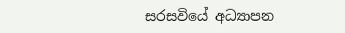සරසවියේ අධ්‍යාපන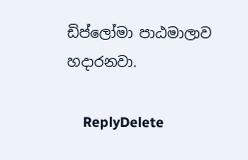ඩිප්ලෝමා පාඨමාලාව හදාරනවා.

    ReplyDelete